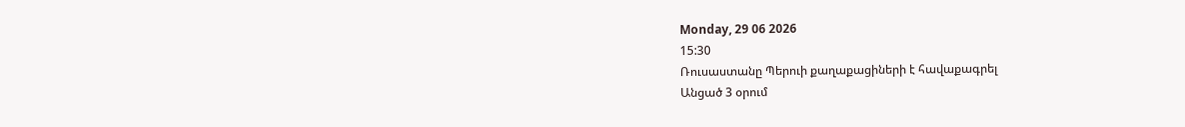Monday, 29 06 2026
15:30
Ռուսաստանը Պերուի քաղաքացիների է հավաքագրել
Անցած 3 օրում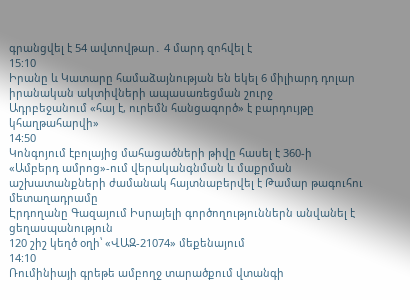գրանցվել է 54 ավտովթար․ 4 մարդ զոհվել է
15:10
Իրանը և Կատարը համաձայնության են եկել 6 միլիարդ դոլար իրանական ակտիվների ապասառեցման շուրջ
Ադրբեջանում «հայ է, ուրեմն հանցագործ» է բարդույթը կհաղթահարվի»
14:50
Կոնգոյում էբոլայից մահացածների թիվը հասել է 360-ի
«Ամբերդ ամրոց»-ում վերականգնման և մաքրման աշխատանքների ժամանակ հայտնաբերվել է Թամար թագուհու մետաղադրամը
Էրդողանը Գազայում Իսրայելի գործողություններն անվանել է ցեղասպանություն
120 շիշ կեղծ օղի՝ «ՎԱԶ-21074» մեքենայում
14:10
Ռումինիայի գրեթե ամբողջ տարածքում վտանգի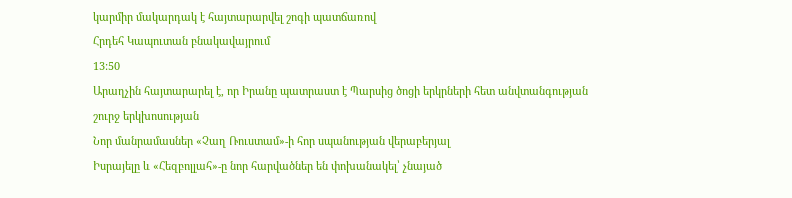կարմիր մակարդակ է հայտարարվել շոգի պատճառով
Հրդեհ Կապուտան բնակավայրում
13:50
Արաղչին հայտարարել է, որ Իրանը պատրաստ է Պարսից ծոցի երկրների հետ անվտանգության շուրջ երկխոսության
Նոր մանրամասներ «Չաղ Ռուստամ»-ի հոր սպանության վերաբերյալ
Իսրայելը և «Հեզբոլլահ»-ը նոր հարվածներ են փոխանակել՝ չնայած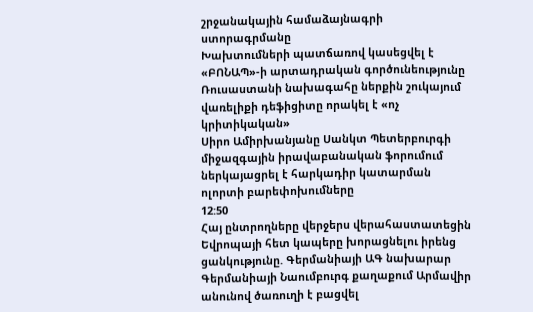շրջանակային համաձայնագրի ստորագրմանը
Խախտումների պատճառով կասեցվել է «ԲՈՆԱՊ»-ի արտադրական գործունեությունը
Ռուսաստանի նախագահը ներքին շուկայում վառելիքի դեֆիցիտը որակել է «ոչ կրիտիկական»
Սիրո Ամիրխանյանը Սանկտ Պետերբուրգի միջազգային իրավաբանական ֆորումում ներկայացրել է հարկադիր կատարման ոլորտի բարեփոխումները
12:50
Հայ ընտրողները վերջերս վերահաստատեցին Եվրոպայի հետ կապերը խորացնելու իրենց ցանկությունը. Գերմանիայի ԱԳ նախարար
Գերմանիայի Նաումբուրգ քաղաքում Արմավիր անունով ծառուղի է բացվել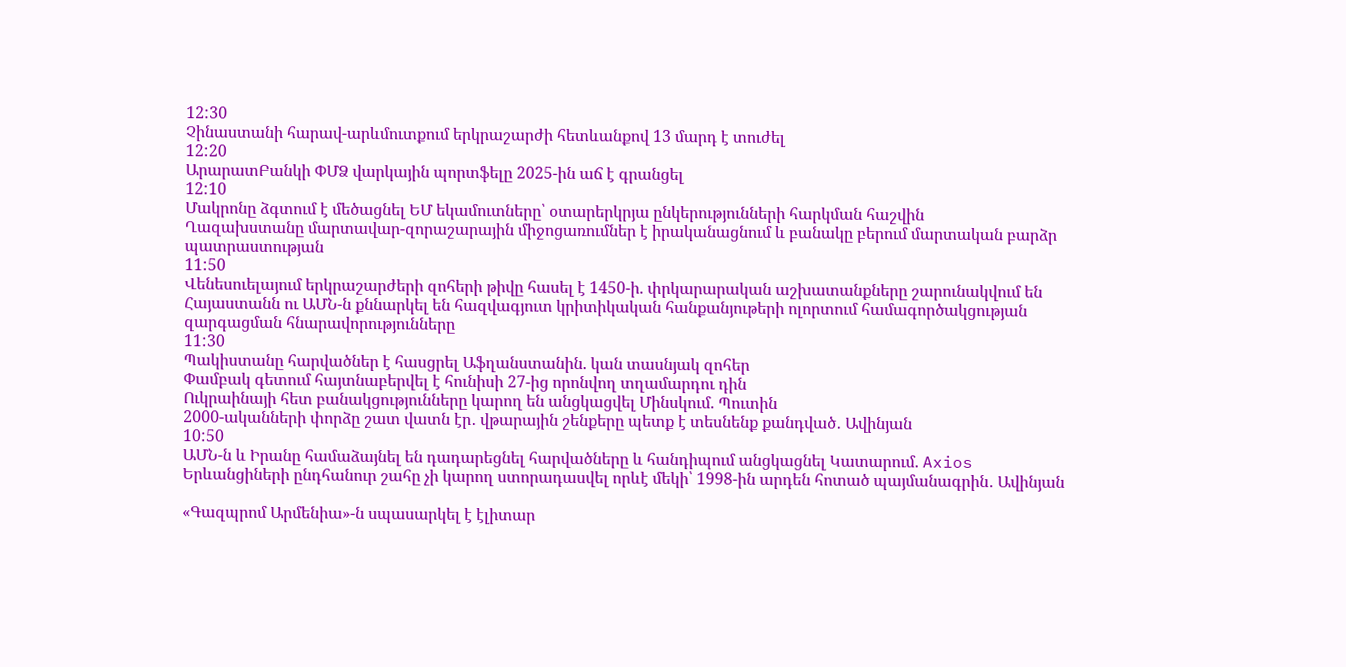12:30
Չինաստանի հարավ-արևմուտքում երկրաշարժի հետևանքով 13 մարդ է տուժել
12:20
ԱրարատԲանկի ՓՄՁ վարկային պորտֆելը 2025-ին աճ է գրանցել
12:10
Մակրոնը ձգտում է մեծացնել ԵՄ եկամուտները՝ օտարերկրյա ընկերությունների հարկման հաշվին
Ղազախստանը մարտավար-զորաշարային միջոցառումներ է իրականացնում և բանակը բերում մարտական բարձր պատրաստության
11:50
Վենեսուելայում երկրաշարժերի զոհերի թիվը հասել է 1450-ի. փրկարարական աշխատանքները շարունակվում են
Հայաստանն ու ԱՄՆ-ն քննարկել են հազվագյուտ կրիտիկական հանքանյութերի ոլորտում համագործակցության զարգացման հնարավորությունները
11:30
Պակիստանը հարվածներ է հասցրել Աֆղանստանին. կան տասնյակ զոհեր
Փամբակ գետում հայտնաբերվել է հունիսի 27-ից որոնվող տղամարդու դին
Ուկրաինայի հետ բանակցությունները կարող են անցկացվել Մինսկում. Պուտին
2000-ականների փորձը շատ վատն էր․ վթարային շենքերը պետք է տեսնենք քանդված․ Ավինյան
10:50
ԱՄՆ-ն և Իրանը համաձայնել են դադարեցնել հարվածները և հանդիպում անցկացնել Կատարում. Axios
Երևանցիների ընդհանուր շահը չի կարող ստորադասվել որևէ մեկի՝ 1998-ին արդեն հոտած պայմանագրին․ Ավինյան

«Գազպրոմ Արմենիա»-ն սպասարկել է էլիտար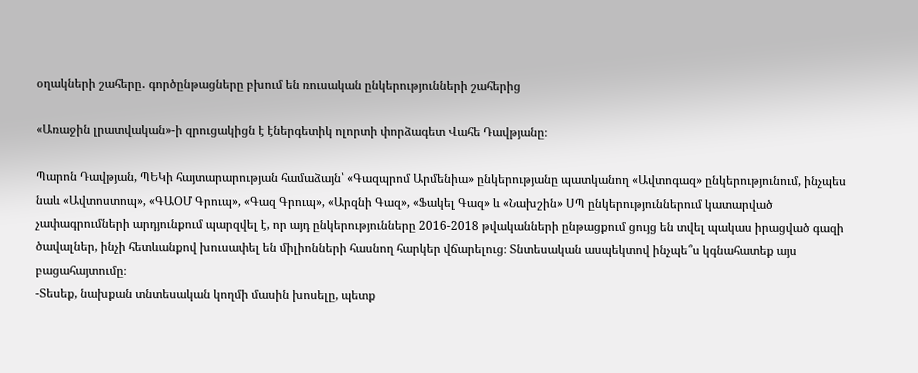օղակների շահերը․ գործընթացները բխում են ռուսական ընկերությունների շահերից

«Առաջին լրատվական»-ի զրուցակիցն է էներգետիկ ոլորտի փորձագետ Վահե Դավթյանը։

Պարոն Դավթյան, ՊԵԿի հայտարարության համաձայն՝ «Գազպրոմ Արմենիա» ընկերությանը պատկանող «Ավտոգազ» ընկերությունում, ինչպես նաև «Ավտոստոպ», «ԳԱՕՄ Գրուպ», «Գազ Գրուպ», «Արզնի Գազ», «Ֆակել Գազ» և «Նախշին» ՍՊ ընկերություններում կատարված չափագրումների արդյունքում պարզվել է, որ այդ ընկերությունները 2016-2018 թվականների ընթացքում ցույց են տվել պակաս իրացված գազի ծավալներ, ինչի հետևանքով խուսափել են միլիոնների հասնող հարկեր վճարելուց։ Տնտեսական ասպեկտով ինչպե՞ս կգնահատեք այս բացահայտումը։
-Տեսեք, նախքան տնտեսական կողմի մասին խոսելը, պետք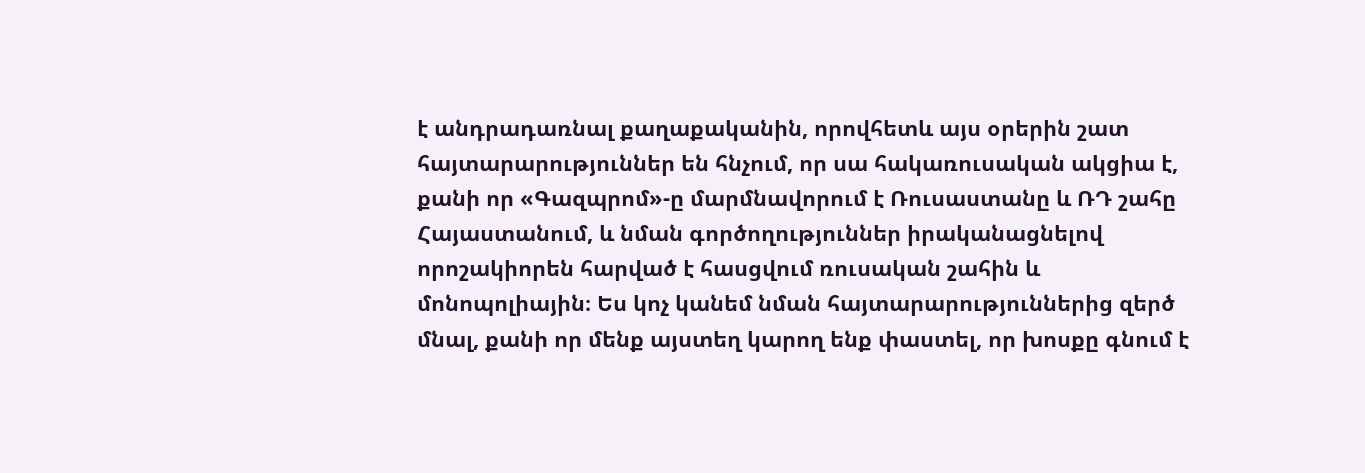է անդրադառնալ քաղաքականին, որովհետև այս օրերին շատ հայտարարություններ են հնչում, որ սա հակառուսական ակցիա է, քանի որ «Գազպրոմ»-ը մարմնավորում է Ռուսաստանը և ՌԴ շահը Հայաստանում, և նման գործողություններ իրականացնելով որոշակիորեն հարված է հասցվում ռուսական շահին և մոնոպոլիային։ Ես կոչ կանեմ նման հայտարարություններից զերծ մնալ, քանի որ մենք այստեղ կարող ենք փաստել, որ խոսքը գնում է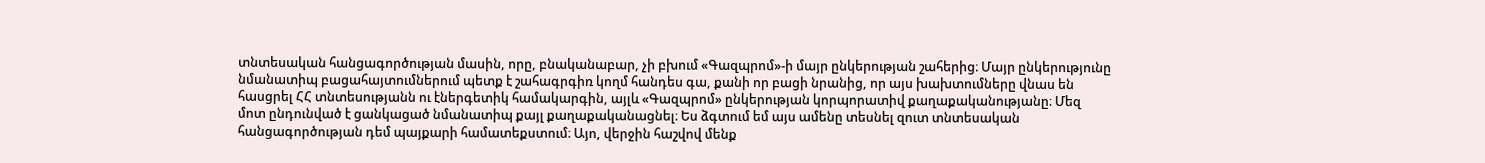տնտեսական հանցագործության մասին, որը, բնականաբար, չի բխում «Գազպրոմ»-ի մայր ընկերության շահերից։ Մայր ընկերությունը նմանատիպ բացահայտումներում պետք է շահագրգիռ կողմ հանդես գա, քանի որ բացի նրանից, որ այս խախտումները վնաս են հասցրել ՀՀ տնտեսությանն ու էներգետիկ համակարգին, այլև «Գազպրոմ» ընկերության կորպորատիվ քաղաքականությանը։ Մեզ մոտ ընդունված է ցանկացած նմանատիպ քայլ քաղաքականացնել։ Ես ձգտում եմ այս ամենը տեսնել զուտ տնտեսական հանցագործության դեմ պայքարի համատեքստում։ Այո, վերջին հաշվով մենք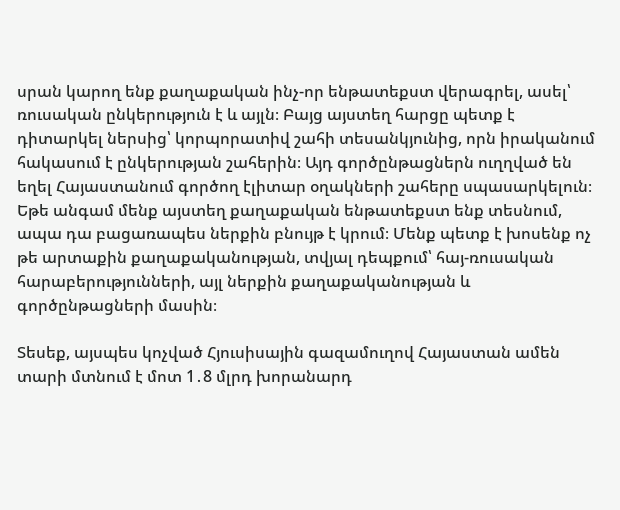սրան կարող ենք քաղաքական ինչ-որ ենթատեքստ վերագրել, ասել՝ ռուսական ընկերություն է և այլն։ Բայց այստեղ հարցը պետք է դիտարկել ներսից՝ կորպորատիվ շահի տեսանկյունից, որն իրականում հակասում է ընկերության շահերին։ Այդ գործընթացներն ուղղված են եղել Հայաստանում գործող էլիտար օղակների շահերը սպասարկելուն։ Եթե անգամ մենք այստեղ քաղաքական ենթատեքստ ենք տեսնում, ապա դա բացառապես ներքին բնույթ է կրում։ Մենք պետք է խոսենք ոչ թե արտաքին քաղաքականության, տվյալ դեպքում՝ հայ-ռուսական հարաբերությունների, այլ ներքին քաղաքականության և գործընթացների մասին։

Տեսեք, այսպես կոչված Հյուսիսային գազամուղով Հայաստան ամեն տարի մտնում է մոտ 1․8 մլրդ խորանարդ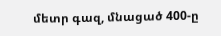մետր գազ, մնացած 400-ը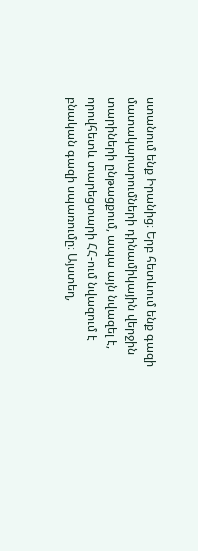ստանում ենք Իրանից։ Երբ հետևում ենք գազի մատակարարումների դինամիկային վերջին տարիների ընթացքում, ապա այն նվազել է, որովհետև տարեցտարի ՀՀ-ում նվազում է բնական գազի սպառումը։ Այստեղ,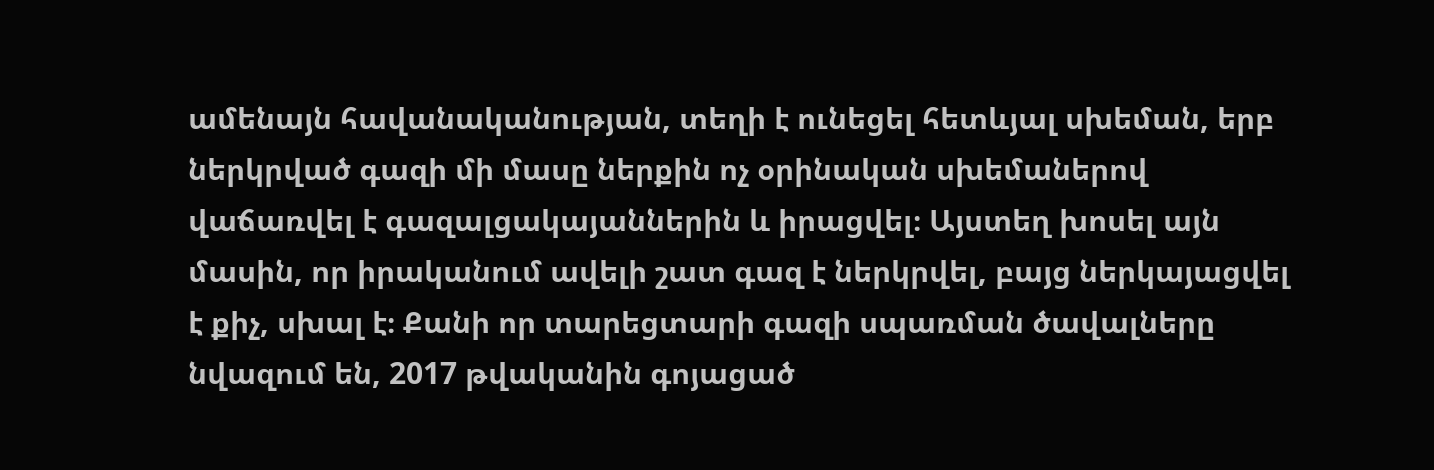ամենայն հավանականության, տեղի է ունեցել հետևյալ սխեման, երբ ներկրված գազի մի մասը ներքին ոչ օրինական սխեմաներով վաճառվել է գազալցակայաններին և իրացվել։ Այստեղ խոսել այն մասին, որ իրականում ավելի շատ գազ է ներկրվել, բայց ներկայացվել է քիչ, սխալ է։ Քանի որ տարեցտարի գազի սպառման ծավալները նվազում են, 2017 թվականին գոյացած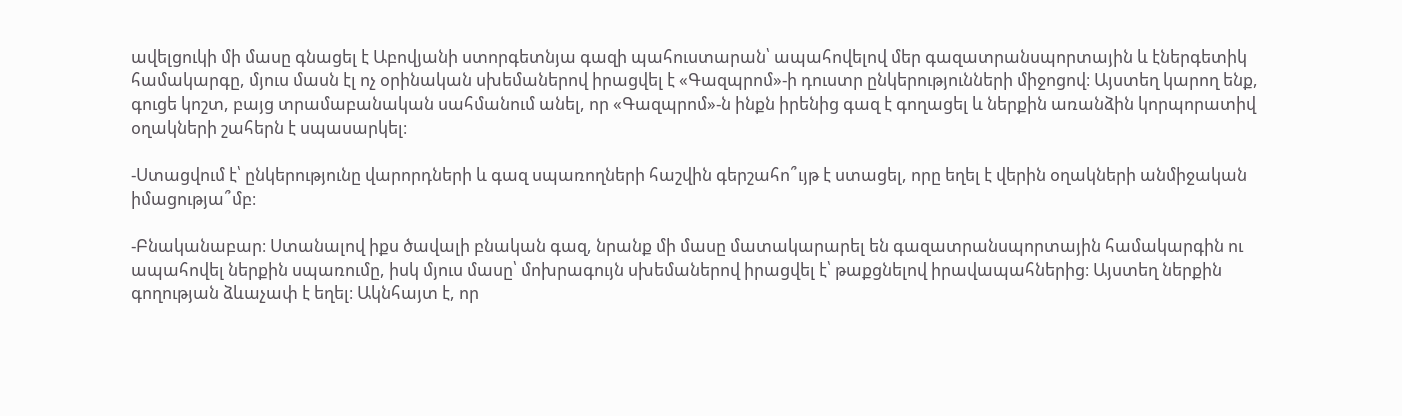ավելցուկի մի մասը գնացել է Աբովյանի ստորգետնյա գազի պահուստարան՝ ապահովելով մեր գազատրանսպորտային և էներգետիկ համակարգը, մյուս մասն էլ ոչ օրինական սխեմաներով իրացվել է «Գազպրոմ»-ի դուստր ընկերությունների միջոցով։ Այստեղ կարող ենք, գուցե կոշտ, բայց տրամաբանական սահմանում անել, որ «Գազպրոմ»-ն ինքն իրենից գազ է գողացել և ներքին առանձին կորպորատիվ օղակների շահերն է սպասարկել։

-Ստացվում է՝ ընկերությունը վարորդների և գազ սպառողների հաշվին գերշահո՞ւյթ է ստացել, որը եղել է վերին օղակների անմիջական իմացությա՞մբ։

-Բնականաբար։ Ստանալով իքս ծավալի բնական գազ, նրանք մի մասը մատակարարել են գազատրանսպորտային համակարգին ու ապահովել ներքին սպառումը, իսկ մյուս մասը՝ մոխրագույն սխեմաներով իրացվել է՝ թաքցնելով իրավապահներից։ Այստեղ ներքին գողության ձևաչափ է եղել։ Ակնհայտ է, որ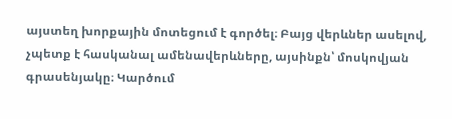այստեղ խորքային մոտեցում է գործել։ Բայց վերևներ ասելով, չպետք է հասկանալ ամենավերևները, այսինքն՝ մոսկովյան գրասենյակը։ Կարծում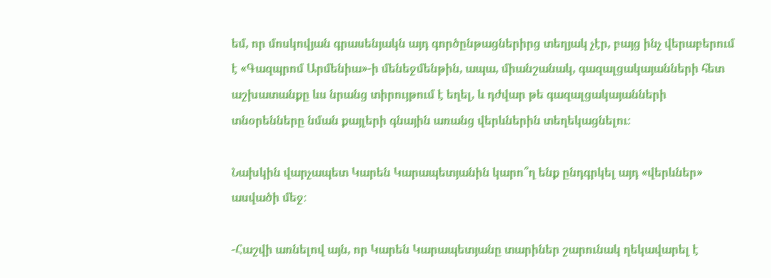եմ, որ մոսկովյան գրասենյակն այդ գործընթացներիրց տեղյակ չէր, բայց ինչ վերաբերում է «Գազպրոմ Արմենիա»-ի մենեջմենթին, ապա, միանշանակ, գազալցակայանների հետ աշխատանքը ևս նրանց տիրույթում է եղել, և դժվար թե գազալցակայանների տնօրենները նման քայլերի գնային առանց վերևներին տեղեկացնելու։

Նախկին վարչապետ Կարեն Կարապետյանին կարո՞ղ ենք ընդգրկել այդ «վերևներ» ասվածի մեջ։

-Հաշվի առնելով այն, որ Կարեն Կարապետյանը տարիներ շարունակ ղեկավարել է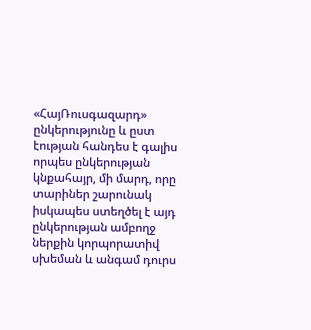«ՀայՌուսգազարդ» ընկերությունը և ըստ էության հանդես է գալիս որպես ընկերության կնքահայր, մի մարդ, որը տարիներ շարունակ իսկապես ստեղծել է այդ ընկերության ամբողջ ներքին կորպորատիվ սխեման և անգամ դուրս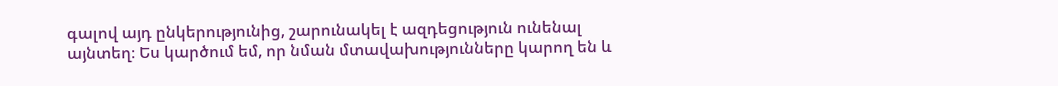գալով այդ ընկերությունից, շարունակել է ազդեցություն ունենալ այնտեղ։ Ես կարծում եմ, որ նման մտավախությունները կարող են և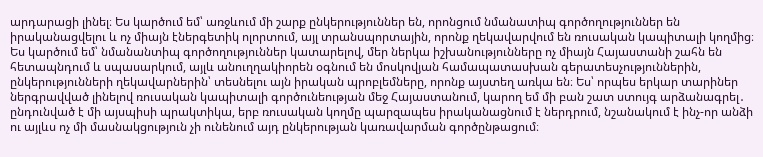արդարացի լինել։ Ես կարծում եմ՝ առջևում մի շարք ընկերություններ են, որոնցում նմանատիպ գործողություններ են իրականացվելու և ոչ միայն էներգետիկ ոլորտում, այլ տրանսպորտային, որոնք ղեկավարվում են ռուսական կապիտալի կողմից։ Ես կարծում եմ՝ նմանանտիպ գործողություններ կատարելով, մեր ներկա իշխանությունները ոչ միայն Հայաստանի շահն են հետապնդում և սպասարկում, այլև անուղղակիորեն օգնում են մոսկովյան համապատասխան գերատեսչություններին, ընկերությունների ղեկավարներին՝ տեսնելու այն իրական պրոբլեմները, որոնք այստեղ առկա են։ Ես՝ որպես երկար տարիներ ներգրավված լինելով ռուսական կապիտալի գործունեության մեջ Հայաստանում, կարող եմ մի բան շատ ստույգ արձանագրել․ ընդունված է մի այսպիսի պրակտիկա, երբ ռուսական կողմը պարզապես իրականացնում է ներդրում, նշանակում է ինչ-որ անձի ու այլևս ոչ մի մասնակցություն չի ունենում այդ ընկերության կառավարման գործընթացում։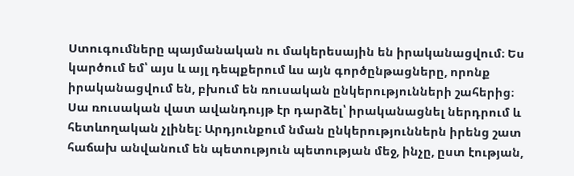Ստուգումները պայմանական ու մակերեսային են իրականացվում։ Ես կարծում եմ՝ այս և այլ դեպքերում ևս այն գործընթացները, որոնք իրականացվում են, բխում են ռուսական ընկերությունների շահերից։ Սա ռուսական վատ ավանդույթ էր դարձել՝ իրականացնել ներդրում և հետևողական չլինել։ Արդյունքում նման ընկերություններն իրենց շատ հաճախ անվանում են պետություն պետության մեջ, ինչը, ըստ էության,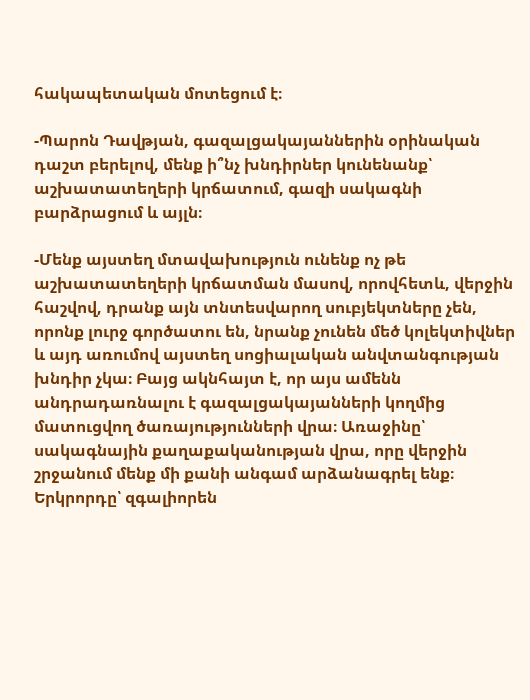հակապետական մոտեցում է։

-Պարոն Դավթյան, գազալցակայաններին օրինական դաշտ բերելով, մենք ի՞նչ խնդիրներ կունենանք՝ աշխատատեղերի կրճատում, գազի սակագնի բարձրացում և այլն։

-Մենք այստեղ մտավախություն ունենք ոչ թե աշխատատեղերի կրճատման մասով, որովհետև, վերջին հաշվով, դրանք այն տնտեսվարող սուբյեկտները չեն, որոնք լուրջ գործատու են, նրանք չունեն մեծ կոլեկտիվներ և այդ առումով այստեղ սոցիալական անվտանգության խնդիր չկա։ Բայց ակնհայտ է, որ այս ամենն անդրադառնալու է գազալցակայանների կողմից մատուցվող ծառայությունների վրա։ Առաջինը՝ սակագնային քաղաքականության վրա, որը վերջին շրջանում մենք մի քանի անգամ արձանագրել ենք։ Երկրորդը՝ զգալիորեն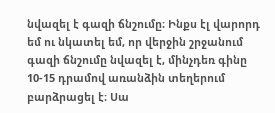նվազել է գազի ճնշումը։ Ինքս էլ վարորդ եմ ու նկատել եմ, որ վերջին շրջանում գազի ճնշումը նվազել է, մինչդեռ գինը 10-15 դրամով առանձին տեղերում բարձրացել է։ Սա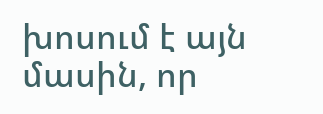խոսում է այն մասին, որ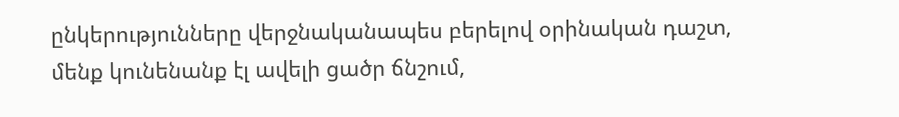ընկերությունները վերջնականապես բերելով օրինական դաշտ, մենք կունենանք էլ ավելի ցածր ճնշում,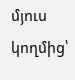մյուս կողմից՝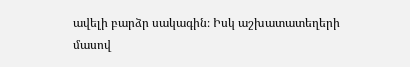ավելի բարձր սակագին։ Իսկ աշխատատեղերի մասով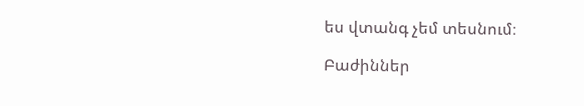ես վտանգ չեմ տեսնում։

Բաժիններ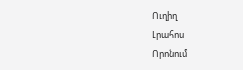Ուղիղ
Լրահոս
Որոնում